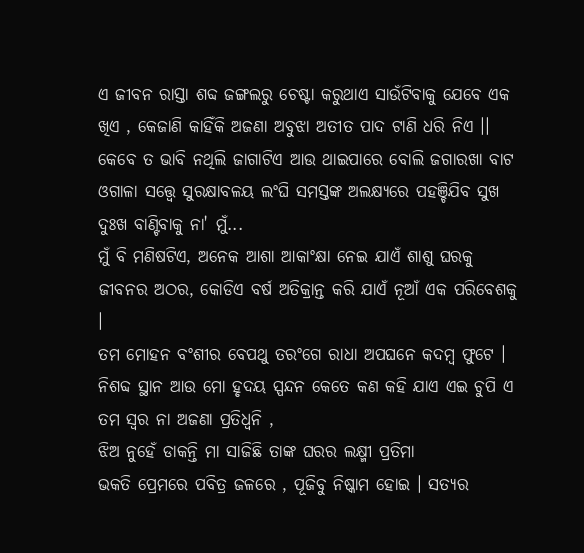ଏ ଜୀବନ ରାସ୍ତା ଶବ୍ଦ ଜଙ୍ଗଲରୁ ଚେଷ୍ଟା କରୁଥାଏ ସାଉଁଟିବାକୁ ଯେବେ ଏକ ଖିଏ , କେଜାଣି କାହିଁକି ଅଜଣା ଅବୁଝା ଅତୀତ ପାଦ ଟାଣି ଧରି ନିଏ ।।
କେବେ ତ ଭାବି ନଥିଲି ଜାଗାଟିଏ ଆଉ ଥାଇପାରେ ବୋଲି ଜଗାରଖା ବାଟ ଓଗାଳା ସତ୍ତ୍ୱେ ସୁରକ୍ଷାବଳୟ ଲଂଘି ସମସ୍ତଙ୍କ ଅଲକ୍ଷ୍ୟରେ ପହଞ୍ଚିଯିବ ସୁଖ ଦୁଃଖ ବାଣ୍ଟିବାକୁ ନା' ମୁଁ...
ମୁଁ ବି ମଣିଷଟିଏ, ଅନେକ ଆଶା ଆକାଂକ୍ଷା ନେଇ ଯାଏଁ ଶାଶୁ ଘରକୁ ଜୀବନର ଅଠର, କୋଡିଏ ବର୍ଷ ଅତିକ୍ରାନ୍ତ କରି ଯାଏଁ ନୂଆଁ ଏକ ପରିବେଶକୁ ।
ତମ ମୋହନ ବଂଶୀର ବେପଥୁ ତରଂଗେ ରାଧା ଅପଘନେ କଦମ୍ୱ ଫୁଟେ ।
ନିଶବ୍ଦ ସ୍ଥାନ ଆଉ ମୋ ହୃଦୟ ସ୍ପନ୍ଦନ କେତେ କଣ କହି ଯାଏ ଏଇ ଚୁପି ଏ ତମ ସ୍ୱର ନା ଅଜଣା ପ୍ରତିଧ୍ଵନି ,
ଝିଅ ନୁହେଁ ଡାକନ୍ତି ମା ସାଜିଛି ତାଙ୍କ ଘରର ଲକ୍ଷ୍ମୀ ପ୍ରତିମା
ଭକତି ପ୍ରେମରେ ପବିତ୍ର ଜଳରେ , ପୂଜିବୁ ନିଷ୍କାମ ହୋଇ । ସତ୍ୟର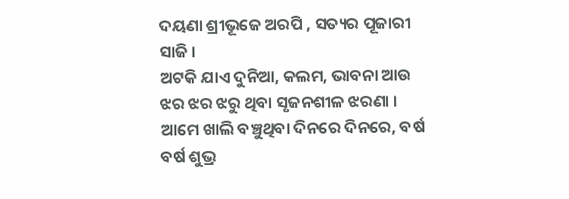ଦୟଣା ଶ୍ରୀଭୂଜେ ଅରପି , ସତ୍ୟର ପୂଜାରୀ ସାଜି ।
ଅଟକି ଯାଏ ଦୁନିଆ, କଲମ, ଭାବନା ଆଉ ଝର ଝର ଝରୁ ଥିବା ସୃଜନଶୀଳ ଝରଣା ।
ଆମେ ଖାଲି ବଞ୍ଚୁଥିବା ଦିନରେ ଦିନରେ, ବର୍ଷ ବର୍ଷ ଶୁଭ୍ର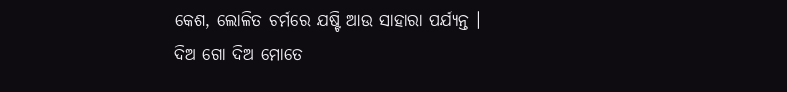କେଶ, ଲୋଳିତ ଚର୍ମରେ ଯଷ୍ଟି ଆଉ ସାହାରା ପର୍ଯ୍ୟନ୍ତ ।
ଦିଅ ଗୋ ଦିଅ ମୋତେ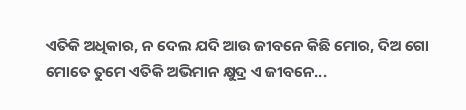ଏତିକି ଅଧିକାର, ନ ଦେଲ ଯଦି ଆଉ ଜୀବନେ କିଛି ମୋର, ଦିଅ ଗୋ ମୋତେ ତୁମେ ଏତିକି ଅଭିମାନ କ୍ଷୁଦ୍ର ଏ ଜୀବନେ...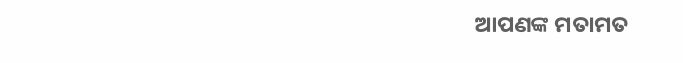ଆପଣଙ୍କ ମତାମତ